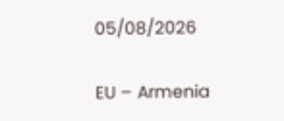05/08/2026

EU – Armenia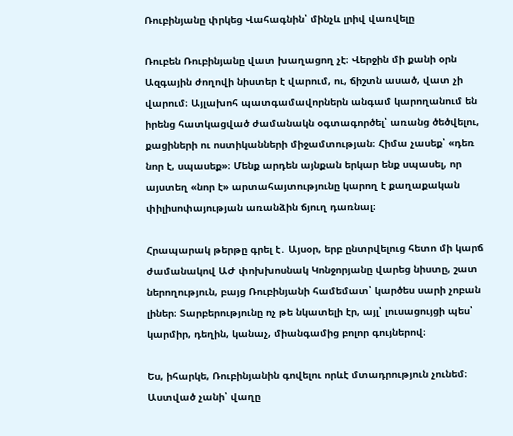Ռուբինյանը փրկեց Վահագնին՝ մինչև լրիվ վառվելը

Ռուբեն Ռուբինյանը վատ խաղացող չէ։ Վերջին մի քանի օրն Ազգային ժողովի նիստեր է վարում, ու, ճիշտն ասած, վատ չի վարում։ Այլախոհ պատգամավորներն անգամ կարողանում են իրենց հատկացված ժամանակն օգտագործել՝ առանց ծեծվելու, քացիների ու ոստիկանների միջամտության։ Հիմա չասեք՝ «դեռ նոր է, սպասեք»։ Մենք արդեն այնքան երկար ենք սպասել, որ այստեղ «նոր է» արտահայտությունը կարող է քաղաքական փիլիսոփայության առանձին ճյուղ դառնալ։

Հրապարակ թերթը գրել է․ Այսօր, երբ ընտրվելուց հետո մի կարճ ժամանակով ԱԺ փոխխոսնակ Կոնջորյանը վարեց նիստը, շատ ներողություն, բայց Ռուբինյանի համեմատ՝ կարծես սարի չոբան լիներ։ Տարբերությունը ոչ թե նկատելի էր, այլ՝ լուսացույցի պես՝ կարմիր, դեղին, կանաչ, միանգամից բոլոր գույներով։

Ես, իհարկե, Ռուբինյանին գովելու որևէ մտադրություն չունեմ։ Աստված չանի՝ վաղը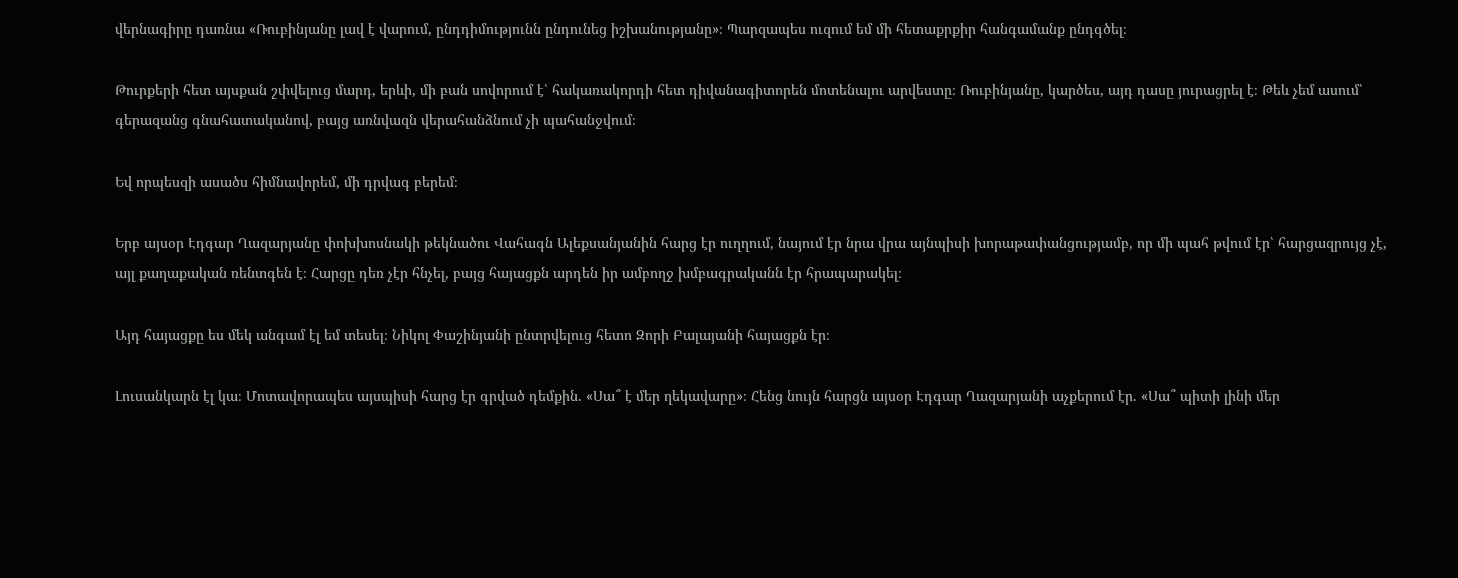վերնագիրը դառնա «Ռուբինյանը լավ է վարում, ընդդիմությունն ընդունեց իշխանությանը»։ Պարզապես ուզում եմ մի հետաքրքիր հանգամանք ընդգծել։

Թուրքերի հետ այսքան շփվելուց մարդ, երևի, մի բան սովորում է՝ հակառակորդի հետ դիվանագիտորեն մոտենալու արվեստը։ Ռուբինյանը, կարծես, այդ դասը յուրացրել է։ Թեև չեմ ասում՝ գերազանց գնահատականով, բայց առնվազն վերահանձնում չի պահանջվում։

Եվ որպեսզի ասածս հիմնավորեմ, մի դրվագ բերեմ։

Երբ այսօր Էդգար Ղազարյանը փոխխոսնակի թեկնածու Վահագն Ալեքսանյանին հարց էր ուղղում, նայում էր նրա վրա այնպիսի խորաթափանցությամբ, որ մի պահ թվում էր՝ հարցազրույց չէ, այլ քաղաքական ռենտգեն է։ Հարցը դեռ չէր հնչել, բայց հայացքն արդեն իր ամբողջ խմբագրականն էր հրապարակել։

Այդ հայացքը ես մեկ անգամ էլ եմ տեսել։ Նիկոլ Փաշինյանի ընտրվելուց հետո Զորի Բալայանի հայացքն էր։

Լուսանկարն էլ կա։ Մոտավորապես այսպիսի հարց էր գրված դեմքին. «Սա՞ է մեր ղեկավարը»։ Հենց նույն հարցն այսօր Էդգար Ղազարյանի աչքերում էր. «Սա՞ պիտի լինի մեր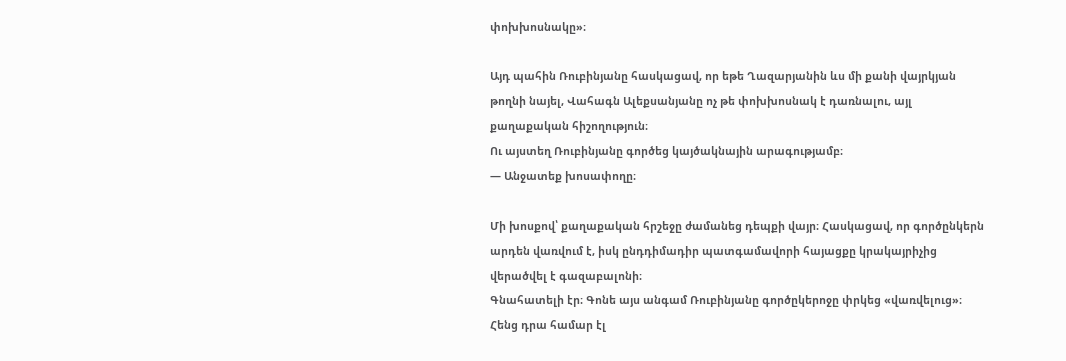փոխխոսնակը»։

Այդ պահին Ռուբինյանը հասկացավ, որ եթե Ղազարյանին ևս մի քանի վայրկյան թողնի նայել, Վահագն Ալեքսանյանը ոչ թե փոխխոսնակ է դառնալու, այլ քաղաքական հիշողություն։
Ու այստեղ Ռուբինյանը գործեց կայծակնային արագությամբ։
— Անջատեք խոսափողը։

Մի խոսքով՝ քաղաքական հրշեջը ժամանեց դեպքի վայր։ Հասկացավ, որ գործընկերն արդեն վառվում է, իսկ ընդդիմադիր պատգամավորի հայացքը կրակայրիչից վերածվել է գազաբալոնի։
Գնահատելի էր։ Գոնե այս անգամ Ռուբինյանը գործըկերոջը փրկեց «վառվելուց»։
Հենց դրա համար էլ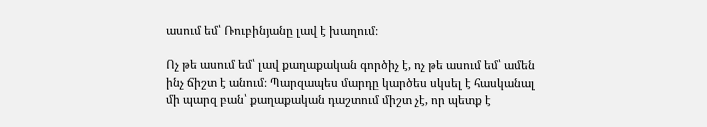ասում եմ՝ Ռուբինյանը լավ է խաղում։

Ոչ թե ասում եմ՝ լավ քաղաքական գործիչ է, ոչ թե ասում եմ՝ ամեն ինչ ճիշտ է անում։ Պարզապես մարդը կարծես սկսել է հասկանալ մի պարզ բան՝ քաղաքական դաշտում միշտ չէ, որ պետք է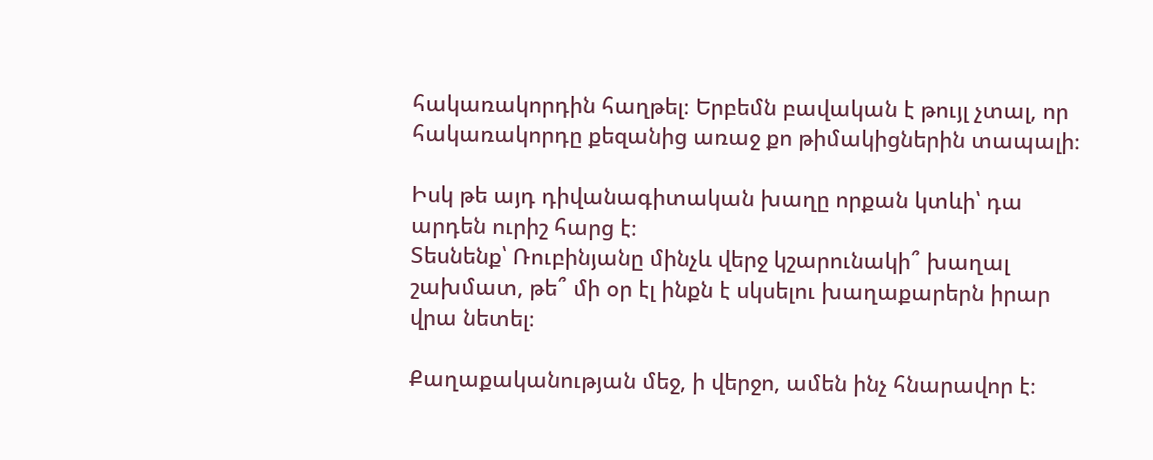հակառակորդին հաղթել։ Երբեմն բավական է թույլ չտալ, որ հակառակորդը քեզանից առաջ քո թիմակիցներին տապալի։

Իսկ թե այդ դիվանագիտական խաղը որքան կտևի՝ դա արդեն ուրիշ հարց է։
Տեսնենք՝ Ռուբինյանը մինչև վերջ կշարունակի՞ խաղալ շախմատ, թե՞ մի օր էլ ինքն է սկսելու խաղաքարերն իրար վրա նետել։

Քաղաքականության մեջ, ի վերջո, ամեն ինչ հնարավոր է։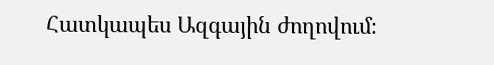Հատկապես Ազգային ժողովում։